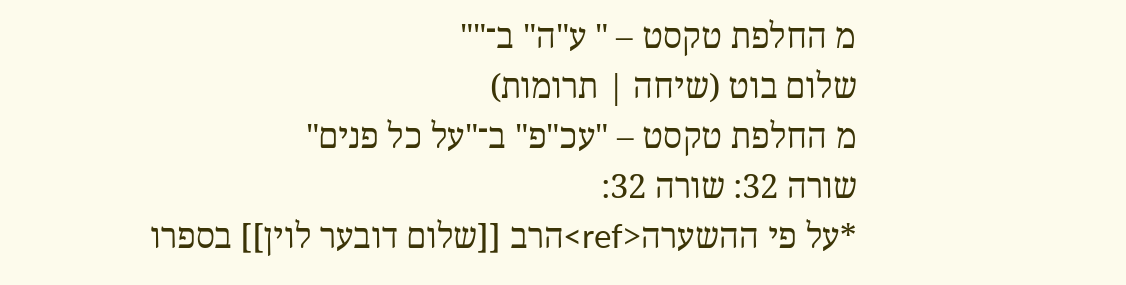מ החלפת טקסט – " ע"ה" ב־""
שלום בוט (שיחה | תרומות)
מ החלפת טקסט – "עכ"פ" ב־"על כל פנים"
שורה 32: שורה 32:
*על פי ההשערה<ref>הרב [[שלום דובער לוין]] בספרו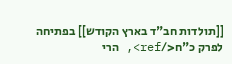[[תולדות חב"ד בארץ הקודש]] בפתיחה לפרק כ"ח</ref>, הרי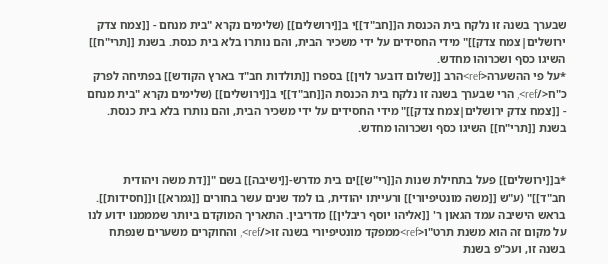שבערך בשנה זו נלקח בית הכנסת ה[[חב"ד]]י ב[[ירושלים]] (שלימים נקרא "בית מנחם - [[צמח צדק ירושלים|צמח צדק]]" מידי החסידים על ידי משכיר הבית, והם נותרו בלא בית כנסת. בשנת [[תרי"ח]] השיגו כסף ושכרוהו מחדש.
*על פי ההשערה<ref>הרב [[שלום דובער לוין]] בספרו [[תולדות חב"ד בארץ הקודש]] בפתיחה לפרק כ"ח</ref>, הרי שבערך בשנה זו נלקח בית הכנסת ה[[חב"ד]]י ב[[ירושלים]] (שלימים נקרא "בית מנחם - [[צמח צדק ירושלים|צמח צדק]]" מידי החסידים על ידי משכיר הבית, והם נותרו בלא בית כנסת. בשנת [[תרי"ח]] השיגו כסף ושכרוהו מחדש.


*ב[[ירושלים]] פעל בתחילת שנות ה[[רי"ש]]ים בית מדרש-[[ישיבה]] בשם "[[דת משה ויהודית חב"ד]]" (ע"ש [[משה מונטיפיורי]] ורעייתו יהודית, בו למד שנים עשר בחורים [[גמרא]] ו[[חסידות]]. בראש הישיבה עמד הגאון ר' [[אליהו יוסף ריבלין]] מדריבין. התאריך המוקדם ביותר שמממנו ידוע לנו על מקום זה הוא משנת תרט"ו<ref>ממפקד מונטיפיורי בשנה זו</ref>, והחוקרים משערים שנפתח בשנה זו, ועכ"פ בשנת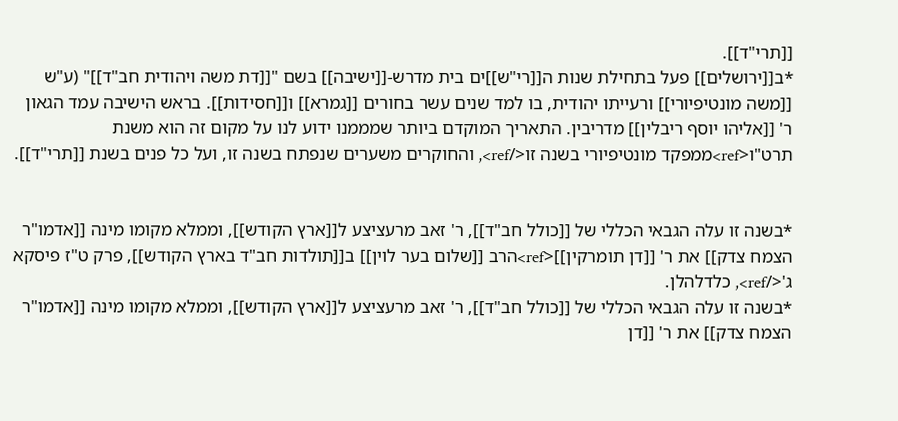[[תרי"ד]].
*ב[[ירושלים]] פעל בתחילת שנות ה[[רי"ש]]ים בית מדרש-[[ישיבה]] בשם "[[דת משה ויהודית חב"ד]]" (ע"ש [[משה מונטיפיורי]] ורעייתו יהודית, בו למד שנים עשר בחורים [[גמרא]] ו[[חסידות]]. בראש הישיבה עמד הגאון ר' [[אליהו יוסף ריבלין]] מדריבין. התאריך המוקדם ביותר שמממנו ידוע לנו על מקום זה הוא משנת תרט"ו<ref>ממפקד מונטיפיורי בשנה זו</ref>, והחוקרים משערים שנפתח בשנה זו, ועל כל פנים בשנת [[תרי"ד]].


*בשנה זו עלה הגבאי הכללי של [[כולל חב"ד]], ר' זאב מרעציצע ל[[ארץ הקודש]], וממלא מקומו מינה [[אדמו"ר הצמח צדק]] את ר' [[דן תומרקין]]<ref>הרב [[שלום בער לוין]] ב[[תולדות חב"ד בארץ הקודש]], פרק ט"ז פיסקא ג'</ref>, כלדלהלן.
*בשנה זו עלה הגבאי הכללי של [[כולל חב"ד]], ר' זאב מרעציצע ל[[ארץ הקודש]], וממלא מקומו מינה [[אדמו"ר הצמח צדק]] את ר' [[דן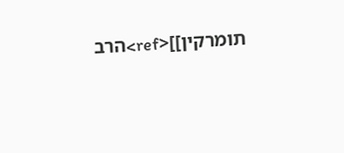תומרקין]]<ref>הרב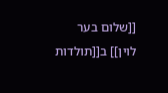[[שלום בער לוין]] ב[[תולדות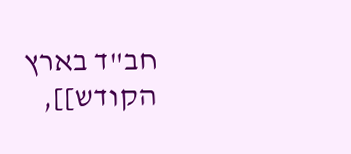חב"ד בארץ הקודש]],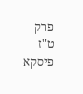פרק ט"ז פיסקא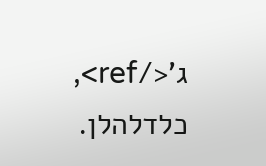ג'</ref>, כלדלהלן.